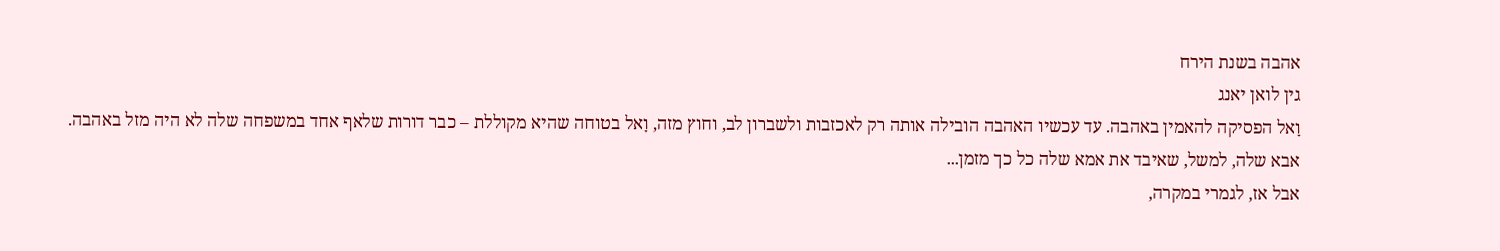אהבה בשנת הירח
גין לואן יאנג
וָאל הפסיקה להאמין באהבה. עד עכשיו האהבה הובילה אותה רק לאכזבות ולשברון לב, וחוץ מזה, וָאל בטוחה שהיא מקוללת – כבר דורות שלאף אחד במשפחה שלה לא היה מזל באהבה.
אבא שלה, למשל, שאיבד את אמא שלה כל כך מזמן...
אבל אז, לגמרי במקרה,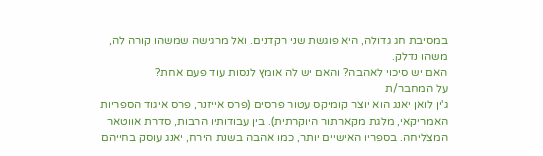במסיבת חג גדולה, היא פוגשת שני רקדנים. ואל מרגישה שמשהו קורה לה, משהו נדלק.
האם יש סיכוי לאהבה? והאם יש לה אומץ לנסות עוד פעם אחת?
על המחבר/ת
ג'ין לואן יאנג הוא יוצר קומיקס עטור פרסים (פרס אייזנר, פרס איגוד הספריות האמריקאי, מלגת מקארתור היוקרתית). בין עבודותיו הרבות, סדרת אווטאר המצליחה. בספריו האישיים יותר, כמו אהבה בשנת הירח, יאנג עוסק בחייהם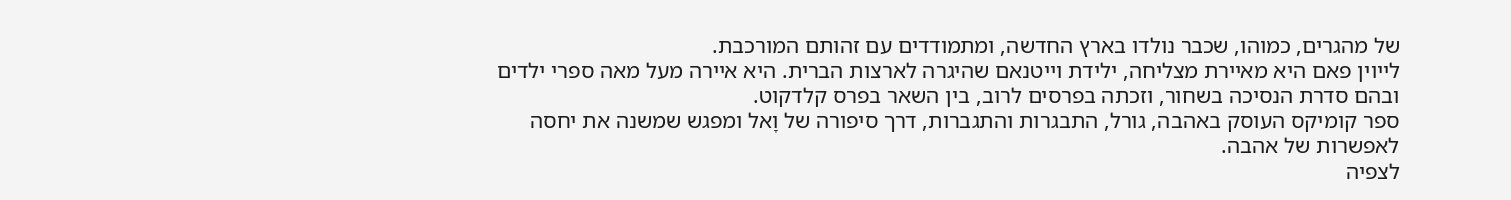של מהגרים, כמוהו, שכבר נולדו בארץ החדשה, ומתמודדים עם זהותם המורכבת.
לייוין פאם היא מאיירת מצליחה, ילידת וייטנאם שהיגרה לארצות הברית. היא איירה מעל מאה ספרי ילדים ובהם סדרת הנסיכה בשחור, וזכתה בפרסים לרוב, בין השאר בפרס קלדקוט.
ספר קומיקס העוסק באהבה, גורל, התבגרות והתגברות, דרך סיפורה של וָאל ומפגש שמשנה את יחסה לאפשרות של אהבה.
לצפיה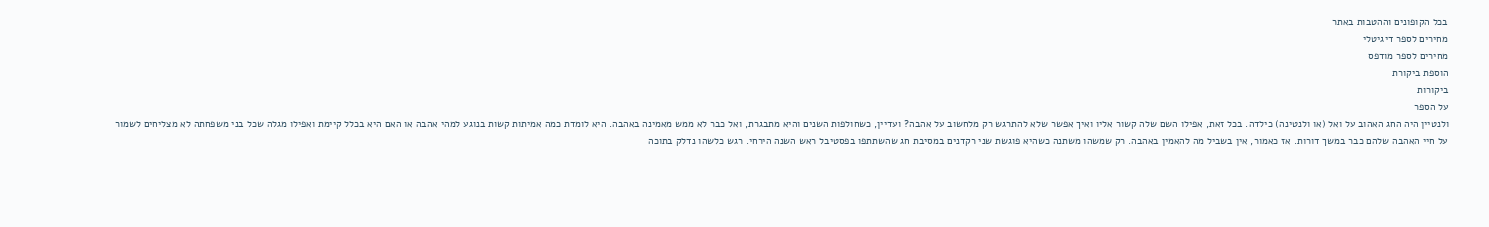בכל הקופונים וההטבות באתר
מחירים לספר דיגיטלי
מחירים לספר מודפס
הוספת ביקורת
ביקורות
על הספר
ולנטיין היה החג האהוב על ואל (או ולנטינה) כילדה. בכל זאת, אפילו השם שלה קשור אליו ואיך אפשר שלא להתרגש רק מלחשוב על אהבה? ועדיין, כשחולפות השנים והיא מתבגרת, ואל כבר לא ממש מאמינה באהבה. היא לומדת כמה אמיתות קשות בנוגע למהי אהבה או האם היא בכלל קיימת ואפילו מגלה שכל בני משפחתה לא מצליחים לשמור על חיי האהבה שלהם כבר במשך דורות. אז כאמור, אין בשביל מה להאמין באהבה. רק שמשהו משתנה כשהיא פוגשת שני רקדנים במסיבת חג שהשתתפו בפסטיבל ראש השנה הירחי. רגש כלשהו נדלק בתוכה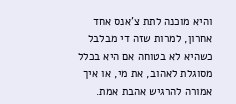והיא מוכנה לתת צ'אנס אחד אחרון, למרות שזה די מבלבל כשהיא לא בטוחה אם היא בכלל מסוגלת לאהוב, את מי, או איך אמורה להרגיש אהבת אמת.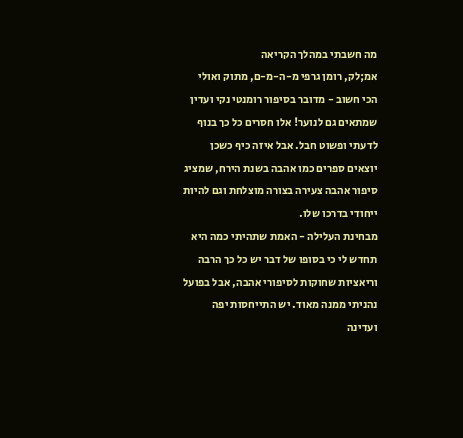מה חשבתי במהלך הקריאה
אמ;לק, רומן גרפי מ-ה-מ-ם, מתוק ואולי הכי חשוב - מדובר בסיפור רומנטי נקי ועדין שמתאים גם לנוער! אלו חסרים כל כך בנוף לדעתי ופשוט חבל. אבל איזה כיף כשכן יוצאים ספרים כמו אהבה בשנת הירח, שמציג סיפור אהבה צעירה בצורה מוצלחת וגם להיות ייחודי בדרכו שלו.
מבחינת העלילה - האמת שתהיתי כמה היא תחדש לי כי בסופו של דבר יש כל כך הרבה וריאציות שחוקות לסיפורי אהבה, אבל בפועל נהניתי ממנה מאוד. יש התייחסות יפה ועדינה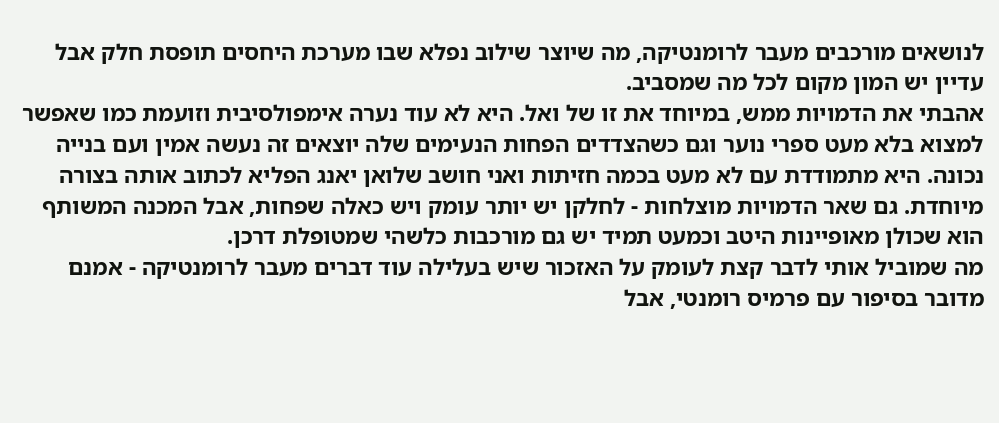לנושאים מורכבים מעבר לרומנטיקה, מה שיוצר שילוב נפלא שבו מערכת היחסים תופסת חלק אבל עדיין יש המון מקום לכל מה שמסביב.
אהבתי את הדמויות ממש, במיוחד את זו של ואל. היא לא עוד נערה אימפולסיבית וזועמת כמו שאפשר למצוא בלא מעט ספרי נוער וגם כשהצדדים הפחות הנעימים שלה יוצאים זה נעשה אמין ועם בנייה נכונה. היא מתמודדת עם לא מעט בכמה חזיתות ואני חושב שלואן יאנג הפליא לכתוב אותה בצורה מיוחדת. גם שאר הדמויות מוצלחות - לחלקן יש יותר עומק ויש כאלה שפחות, אבל המכנה המשותף הוא שכולן מאופיינות היטב וכמעט תמיד יש גם מורכבות כלשהי שמטופלת דרכן.
מה שמוביל אותי לדבר קצת לעומק על האזכור שיש בעלילה עוד דברים מעבר לרומנטיקה - אמנם מדובר בסיפור עם פרמיס רומנטי, אבל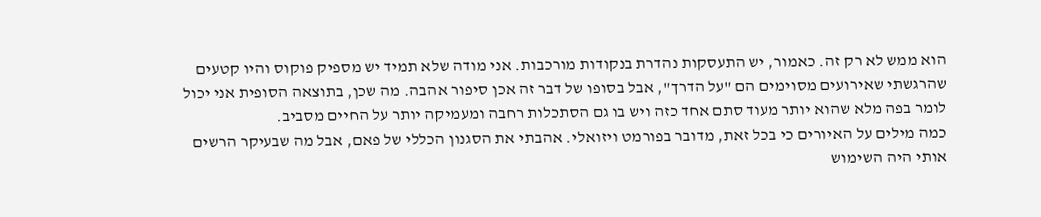הוא ממש לא רק זה. כאמור, יש התעסקות נהדרת בנקודות מורכבות. אני מודה שלא תמיד יש מספיק פוקוס והיו קטעים שהרגשתי שאירועים מסוימים הם "על הדרך", אבל בסופו של דבר זה אכן סיפור אהבה. מה שכן, בתוצאה הסופית אני יכול לומר בפה מלא שהוא יותר מעוד סתם אחד כזה ויש בו גם הסתכלות רחבה ומעמיקה יותר על החיים מסביב.
כמה מילים על האיורים כי בכל זאת, מדובר בפורמט ויזואלי. אהבתי את הסגנון הכללי של פאם, אבל מה שבעיקר הרשים אותי היה השימוש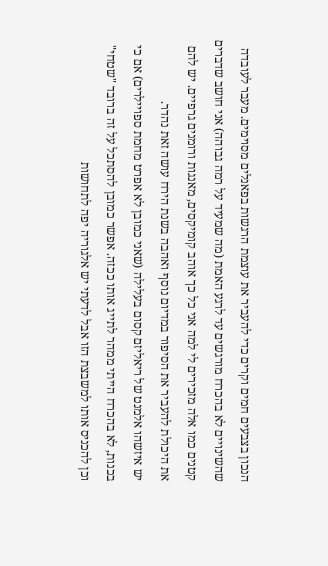הנכון בצבעים חמים וקרים כדי להעביר את עוצמת הרגשות בפאנלים מסוימים. מעבר לעובדה שהשינויים לא בהכרח מורגשים עד לרגע האמת (מה שמעיד על רמה גבוהה) אני חושב שדברים קטנים כמו אלה מזכירים לי למה אני כל כך אוהב קומיקסים, מאנגות ורומנים גרפיים. יש להם את היכולת להעביר את הסיפור במדיום נוסף ואהבה בשנת הירח עושה זאת נהדר.
יש איזשהו אלמנט של ריאליזם קסום בעלילה (שאני כמובן לא אפרט מחמת ספויילרים) אם כי בכנות, לא בהכרח הייתי ממהר לתייג אותו ככזה. אפשר כמובן להסתכל על זה ברובד "שטחי" וכן להכניס אותו למשבצת הזו אבל לדעתי יש אלגוריה יפה לתחושות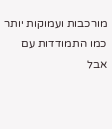מורכבות ועמוקות יותר כמו התמודדות עם אבל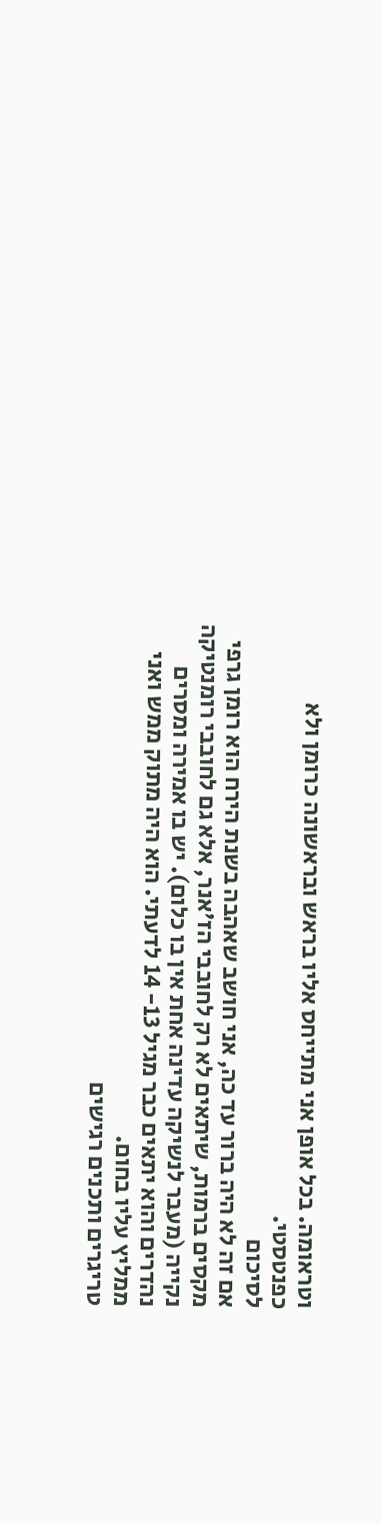וטראומה. בכל אופן אני מתייחס אליו בראש ובראשונה כרומן ולא כפנטסטי.
לסיכום
אם זה לא היה ברור עד כה, אני חושב שאהבה בשנת הירח הוא רומן גרפי מקסים ברמות, שיתאים לא רק לחובבי הז'אנר, אלא גם לחובבי רומנטיקה נקייה (מעבר לנשיקה עדינה אחת אין בו כלום). יש בו אמירה ומסרים נהדרים והוא יתאים כבר מגיל 13- 14 לדעתי. הוא היה מתוק ממש ואני ממליץ עליו בחום.
טריגרים ותכנים רגישים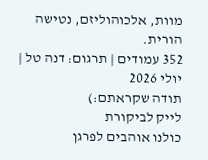מוות, אלכוהוליזם, נטישה הורית.
352 עמודים | תרגום: דנה טל | יולי 2026
תודה שקראתם:)
לייק לביקורת
כולנו אוהבים לפרגן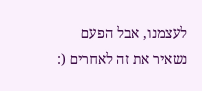לעצמנו, אבל הפעם נשאיר את זה לאחרים (: